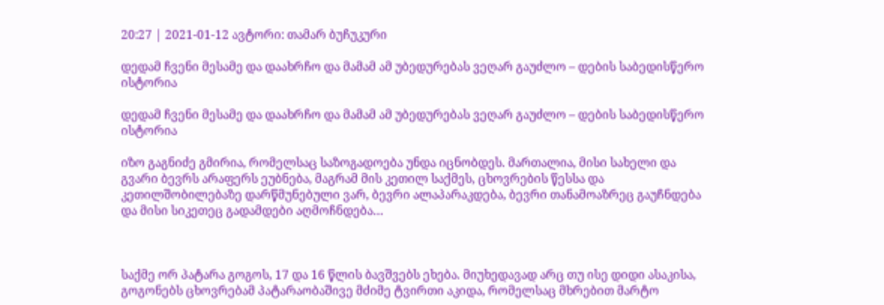20:27 | 2021-01-12 ავტორი: თამარ ბუჩუკური

დედამ ჩვენი მესამე და დაახრჩო და მამამ ამ უბედურებას ვეღარ გაუძლო – დების საბედისწერო ისტორია

დედამ ჩვენი მესამე და დაახრჩო და მამამ ამ უბედურებას ვეღარ გაუძლო – დების საბედისწერო ისტორია

იზო გაგნიძე გმირია, რომელსაც საზოგადოება უნდა იცნობდეს. მართალია, მისი სახელი და გვარი ბევრს არაფერს ეუბნება, მაგრამ მის კეთილ საქმეს, ცხოვრების წესსა და კეთილშობილებაზე დარწმუნებული ვარ, ბევრი ალაპარაკდება, ბევრი თანამოაზრეც გაუჩნდება და მისი სიკეთეც გადამდები აღმოჩნდება…



საქმე ორ პატარა გოგოს, 17 და 16 წლის ბავშვებს ეხება. მიუხედავად არც თუ ისე დიდი ასაკისა, გოგონებს ცხოვრებამ პატარაობაშივე მძიმე ტვირთი აკიდა, რომელსაც მხრებით მარტო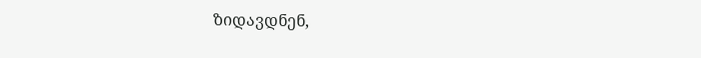ზიდავდნენ,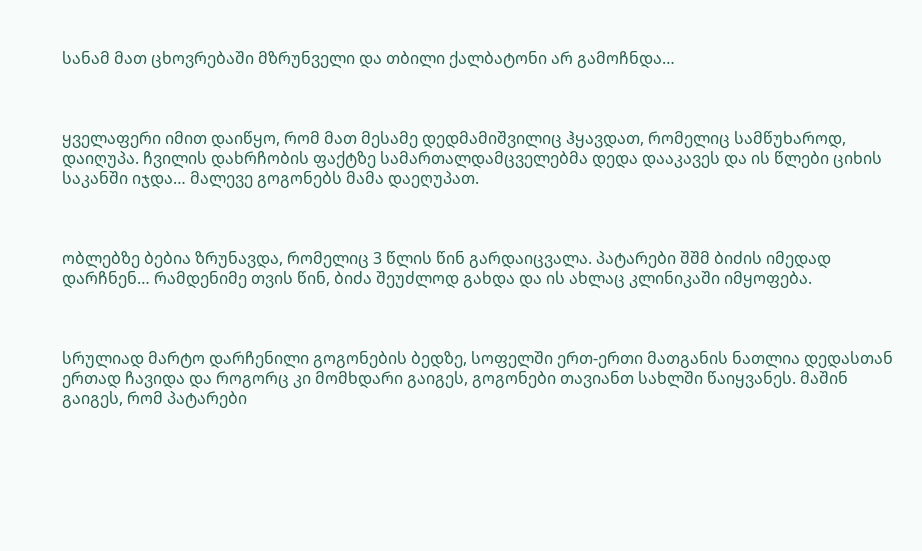სანამ მათ ცხოვრებაში მზრუნველი და თბილი ქალბატონი არ გამოჩნდა…



ყველაფერი იმით დაიწყო, რომ მათ მესამე დედმამიშვილიც ჰყავდათ, რომელიც სამწუხაროდ, დაიღუპა. ჩვილის დახრჩობის ფაქტზე სამართალდამცველებმა დედა დააკავეს და ის წლები ციხის საკანში იჯდა… მალევე გოგონებს მამა დაეღუპათ.



ობლებზე ბებია ზრუნავდა, რომელიც 3 წლის წინ გარდაიცვალა. პატარები შშმ ბიძის იმედად დარჩნენ… რამდენიმე თვის წინ, ბიძა შეუძლოდ გახდა და ის ახლაც კლინიკაში იმყოფება.



სრულიად მარტო დარჩენილი გოგონების ბედზე, სოფელში ერთ-ერთი მათგანის ნათლია დედასთან ერთად ჩავიდა და როგორც კი მომხდარი გაიგეს, გოგონები თავიანთ სახლში წაიყვანეს. მაშინ გაიგეს, რომ პატარები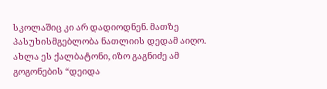სკოლაშიც კი არ დადიოდნენ. მათზე პასუხისმგებლობა ნათლიის დედამ აიღო. ახლა ეს ქალბატონი, იზო გაგნიძე ამ გოგონების “დეიდა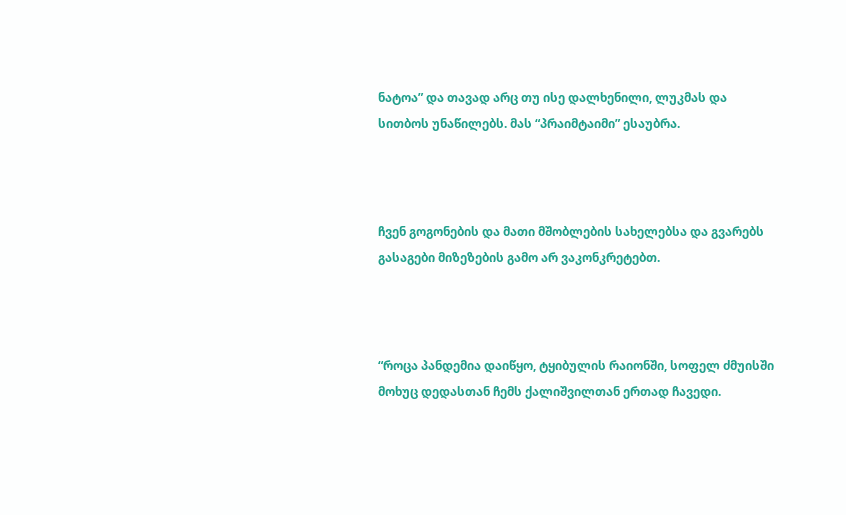ნატოა” და თავად არც თუ ისე დალხენილი, ლუკმას და სითბოს უნაწილებს. მას “პრაიმტაიმი” ესაუბრა.



ჩვენ გოგონების და მათი მშობლების სახელებსა და გვარებს გასაგები მიზეზების გამო არ ვაკონკრეტებთ.



“როცა პანდემია დაიწყო, ტყიბულის რაიონში, სოფელ ძმუისში მოხუც დედასთან ჩემს ქალიშვილთან ერთად ჩავედი.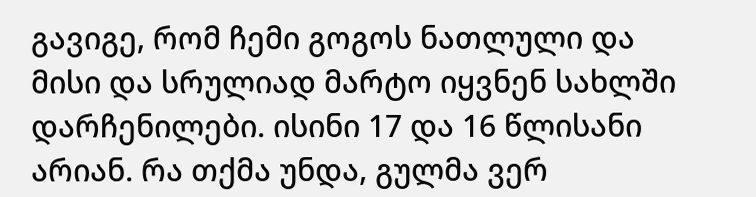გავიგე, რომ ჩემი გოგოს ნათლული და მისი და სრულიად მარტო იყვნენ სახლში დარჩენილები. ისინი 17 და 16 წლისანი არიან. რა თქმა უნდა, გულმა ვერ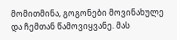მომითმინა, გოგონები მოვინახულე და ჩემთან წამოვიყვანე. მას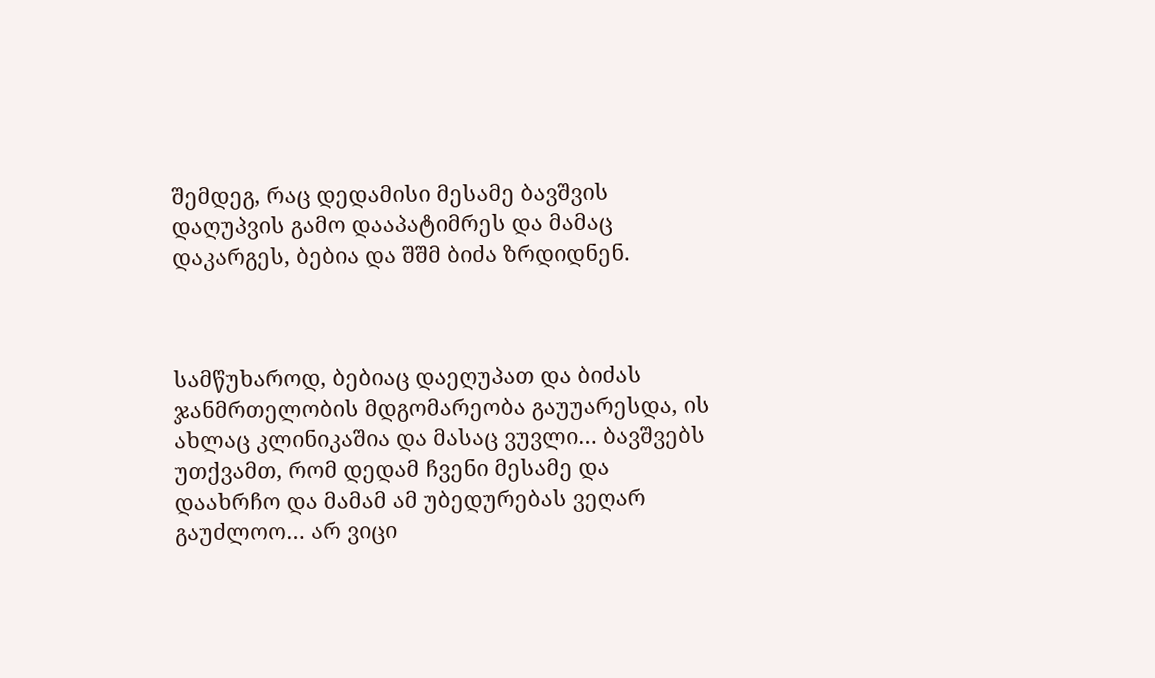შემდეგ, რაც დედამისი მესამე ბავშვის დაღუპვის გამო დააპატიმრეს და მამაც დაკარგეს, ბებია და შშმ ბიძა ზრდიდნენ.



სამწუხაროდ, ბებიაც დაეღუპათ და ბიძას ჯანმრთელობის მდგომარეობა გაუუარესდა, ის ახლაც კლინიკაშია და მასაც ვუვლი… ბავშვებს უთქვამთ, რომ დედამ ჩვენი მესამე და დაახრჩო და მამამ ამ უბედურებას ვეღარ გაუძლოო… არ ვიცი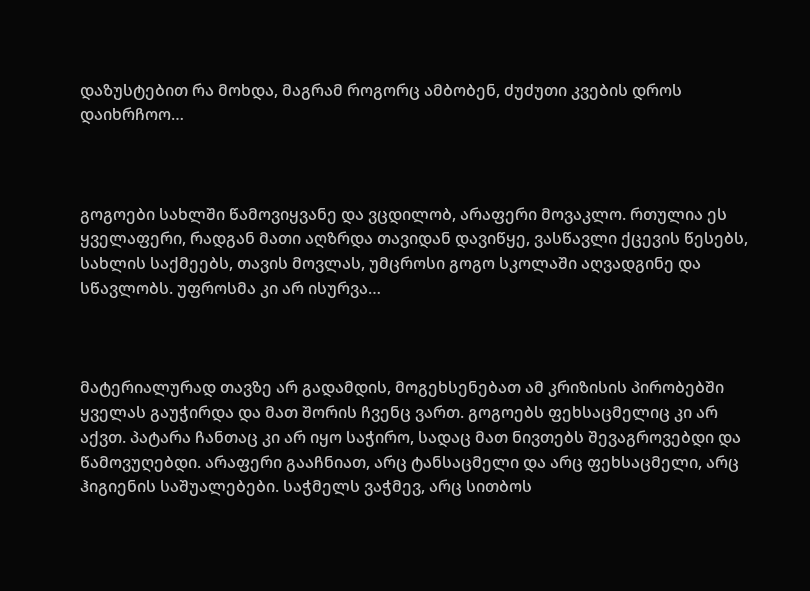დაზუსტებით რა მოხდა, მაგრამ როგორც ამბობენ, ძუძუთი კვების დროს დაიხრჩოო…



გოგოები სახლში წამოვიყვანე და ვცდილობ, არაფერი მოვაკლო. რთულია ეს ყველაფერი, რადგან მათი აღზრდა თავიდან დავიწყე, ვასწავლი ქცევის წესებს, სახლის საქმეებს, თავის მოვლას, უმცროსი გოგო სკოლაში აღვადგინე და სწავლობს. უფროსმა კი არ ისურვა…



მატერიალურად თავზე არ გადამდის, მოგეხსენებათ ამ კრიზისის პირობებში ყველას გაუჭირდა და მათ შორის ჩვენც ვართ. გოგოებს ფეხსაცმელიც კი არ აქვთ. პატარა ჩანთაც კი არ იყო საჭირო, სადაც მათ ნივთებს შევაგროვებდი და წამოვუღებდი. არაფერი გააჩნიათ, არც ტანსაცმელი და არც ფეხსაცმელი, არც ჰიგიენის საშუალებები. საჭმელს ვაჭმევ, არც სითბოს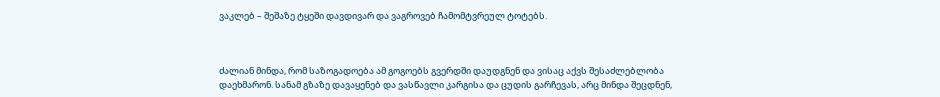ვაკლებ – შეშაზე ტყეში დავდივარ და ვაგროვებ ჩამომტვრეულ ტოტებს.



ძალიან მინდა, რომ საზოგადოება ამ გოგოებს გვერდში დაუდგნენ და ვისაც აქვს შესაძლებლობა დაეხმარონ. სანამ გზაზე დავაყენებ და ვასწავლი კარგისა და ცუდის გარჩევას, არც მინდა შეცდნენ,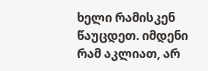ხელი რამისკენ წაუცდეთ. იმდენი რამ აკლიათ, არ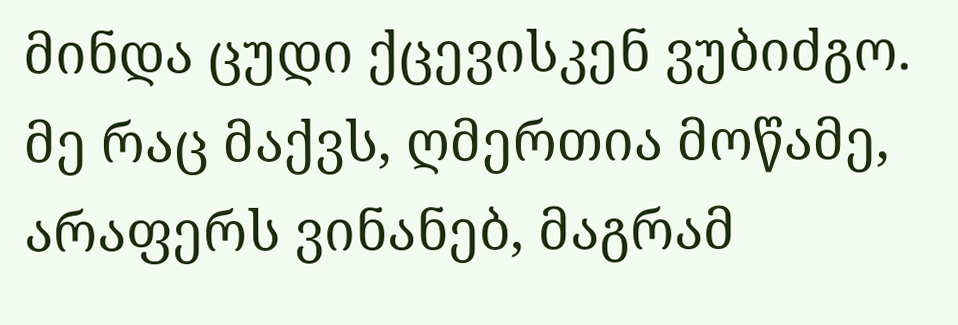მინდა ცუდი ქცევისკენ ვუბიძგო. მე რაც მაქვს, ღმერთია მოწამე, არაფერს ვინანებ, მაგრამ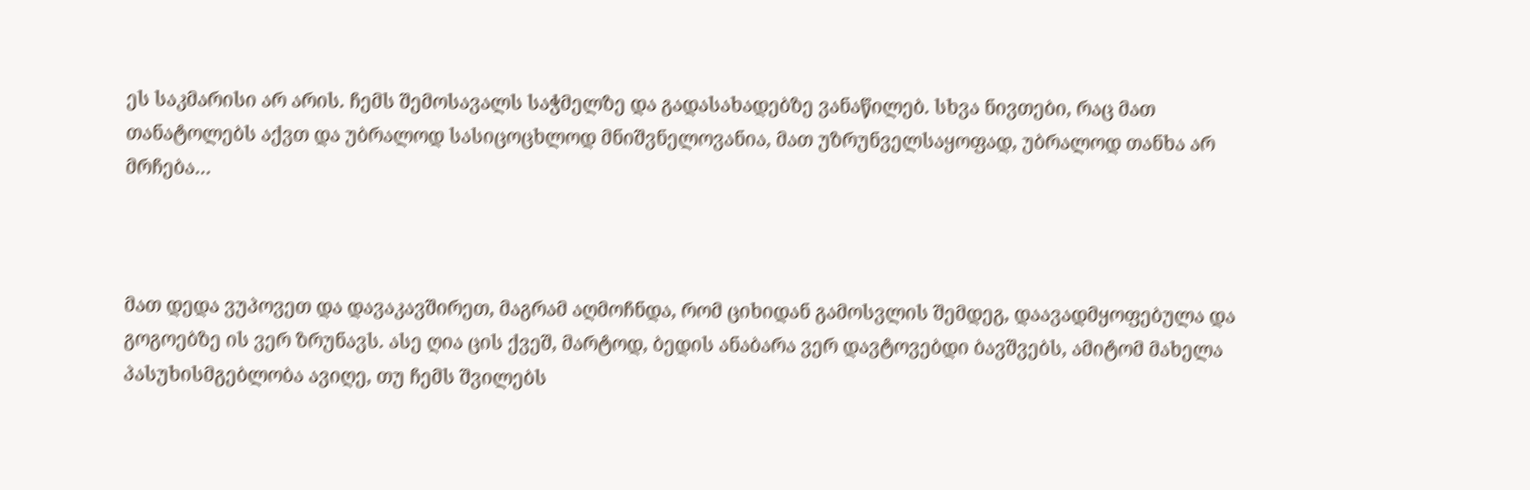ეს საკმარისი არ არის. ჩემს შემოსავალს საჭმელზე და გადასახადებზე ვანაწილებ. სხვა ნივთები, რაც მათ თანატოლებს აქვთ და უბრალოდ სასიცოცხლოდ მნიშვნელოვანია, მათ უზრუნველსაყოფად, უბრალოდ თანხა არ მრჩება…



მათ დედა ვუპოვეთ და დავაკავშირეთ, მაგრამ აღმოჩნდა, რომ ციხიდან გამოსვლის შემდეგ, დაავადმყოფებულა და გოგოებზე ის ვერ ზრუნავს. ასე ღია ცის ქვეშ, მარტოდ, ბედის ანაბარა ვერ დავტოვებდი ბავშვებს, ამიტომ მახელა პასუხისმგებლობა ავიღე, თუ ჩემს შვილებს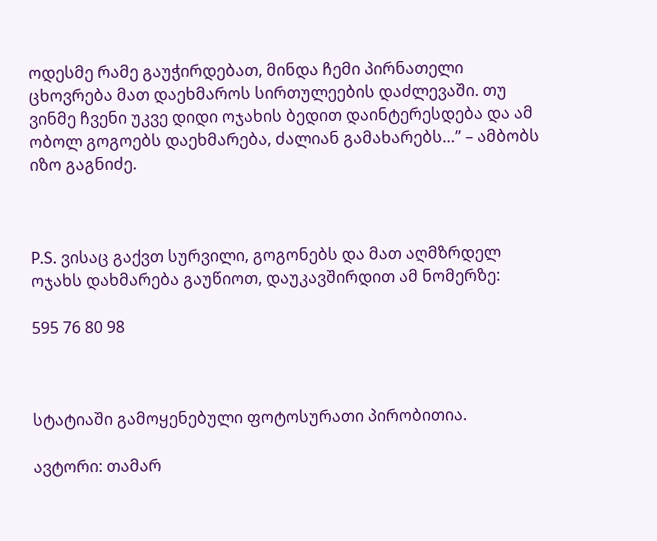ოდესმე რამე გაუჭირდებათ, მინდა ჩემი პირნათელი ცხოვრება მათ დაეხმაროს სირთულეების დაძლევაში. თუ ვინმე ჩვენი უკვე დიდი ოჯახის ბედით დაინტერესდება და ამ ობოლ გოგოებს დაეხმარება, ძალიან გამახარებს…” – ამბობს იზო გაგნიძე.



P.S. ვისაც გაქვთ სურვილი, გოგონებს და მათ აღმზრდელ ოჯახს დახმარება გაუწიოთ, დაუკავშირდით ამ ნომერზე:

595 76 80 98



სტატიაში გამოყენებული ფოტოსურათი პირობითია.

ავტორი: თამარ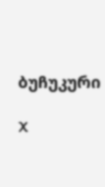ბუჩუკური

X